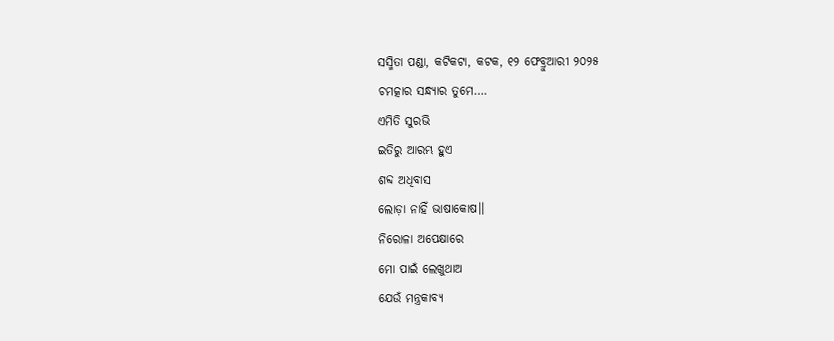ସସ୍ମିତା ପଣ୍ଡା, କଟିକଟା, କଟକ, ୧୨ ଫେବ୍ରୁଆରୀ ୨୦୨୫
ଚମତ୍କାର ସନ୍ଧ୍ୟାର ତୁମେ….
ଏମିତି ସୁରଭି
ଇତିରୁ ଆରମ୍ଭ ହୁଏ
ଶବ୍ଦ ଅଧିବାସ
ଲୋଡ଼ା ନାହିଁ ଭାଷାକୋଷ।।
ନିରୋଳା ଅପେକ୍ଷାରେ
ମୋ ପାଇଁ ଲେଖୁଥାଅ
ଯେଉଁ ମନ୍ତ୍ରକାବ୍ୟ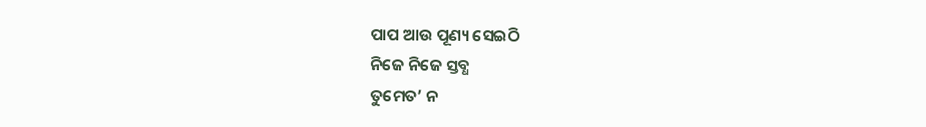ପାପ ଆଉ ପୂଣ୍ୟ ସେଇଠି
ନିଜେ ନିଜେ ସ୍ତବ୍ଧ
ତୁମେତ’ ନ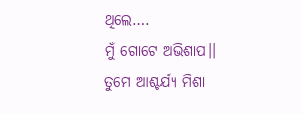ଥିଲେ….
ମୁଁ ଗୋଟେ ଅଭିଶାପ।।
ତୁମେ ଆଶ୍ଚର୍ଯ୍ୟ ମିଶା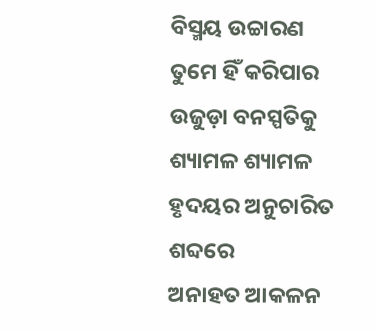ବିସ୍ମୟ ଉଚ୍ଚାରଣ
ତୁମେ ହିଁ କରିପାର
ଉଜୁଡ଼ା ବନସ୍ପତିକୁ
ଶ୍ୟାମଳ ଶ୍ୟାମଳ
ହୃଦୟର ଅନୁଚାରିତ ଶବ୍ଦରେ
ଅନାହତ ଆକଳନ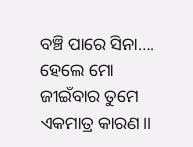ବଞ୍ଚି ପାରେ ସିନା….
ହେଲେ ମୋ ଜୀଇଁବାର ତୁମେ
ଏକମାତ୍ର କାରଣ।।